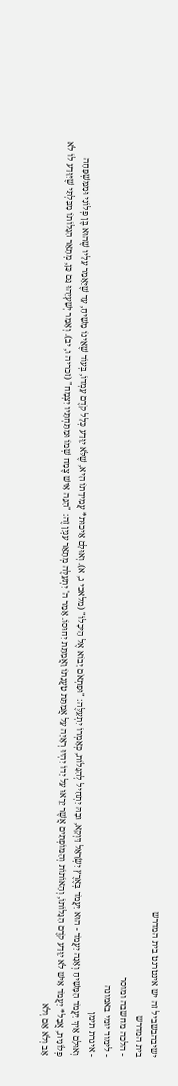ישיבהבשביל זה יש אינטרנט בית המדרש
בית המדרש
- הלכה מחשבה ומוסר
- לימוד יומי באמונה
- איגרת תימן
וְאוּלָם אֵיךְ יַעֲמֹד הַמָּשִׁיחַ וְאָנָה יַעֲמֹד - הוּא יַעֲמֹד בְּאֶרֶץ יִשְׂרָאֵל דַּוְקָא, וּבָהּ יַתְחִיל לְהִגָּלוֹת, כְּאָמְרוֹ יִתְעַלֶּה: "וּפִתְאֹם יָבוֹא אֶל הֵיכָלוֹ" (מלאכי ג, א). וְאוּלָם אֵיכוּת* עֲמִידָתוֹ הִיא, שֶׁלֹּא יִוָּדַע כְּלָל קֹדֶם עָמְדוֹ, בְּעוֹד שֶׁאֵינוֹ מָשִׁיחַ, עַד שֶׁיֵּאָמֵר עָלָיו שֶׁהוּא בֶּן פְּלוֹנִי וּמִמִּשְׁפָּחָה פְּלוֹנִית, אֲבָל* יַעֲמֹד אִישׁ לֹא יִוָּדַע קֹדֶם הִגָּלוֹתוֹ, וְהָאוֹתוֹת וְהַמּוֹפְתִים אֲשֶׁר יֵרָאוּ עַל יָדוֹ יִהְיוּ רְאָיָה עַל אֲמִתַּת טַעֲנָתוֹ וַאֲמִתַּת יִחוּסוֹ. אָמַר ה' יִתְעַלֶּה מְתָאֵר עִנְיָן זֶה: "הִנֵּה אִישׁ צֶמַח שְׁמוֹ וּמִתַּחְתָּיו יִצְמָח" (זכריה ו, יב). וְאָמַר יְשַׁעְיָהוּ גַּם כֵּן, מְתָאֵר הִגָּלוֹתוֹ מִבִּלְתִּי שֶׁיִּוָּדַע לוֹ לֹא אָב וְלֹא אֵם וְלֹא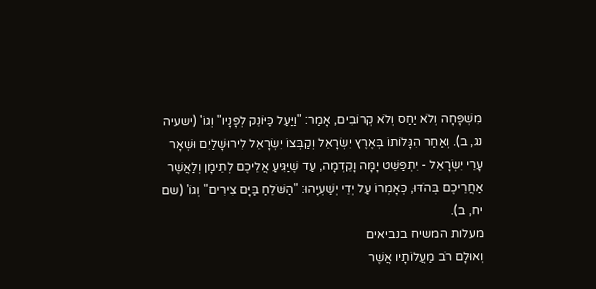מִשְׁפָּחָה וְלֹא יַחַס וְלֹא קְרוֹבִים, אָמַר: "וַיַּעַל כַּיּוֹנֵק לְפָנָיו" וְגוֹ' (ישעיה נג, ב). וְאַחַר הִגָּלוֹתוֹ בְּאֶרֶץ יִשְׂרָאֵל וְקַבְּצוֹ יִשְׂרָאֵל לִירוּשָׁלַיִם וּשְׁאָר עָרֵי יִשְׂרָאֵל - יִתְפַּשֵּׁט יָמָּה וָקֵדְמָה, עַד שֶׁיַּגִּיעַ אֲלֵיכֶם לְתֵימָן וְלַאֲשֶׁר אַחֲרֵיכֶם בְּהֹדּוּ, כְּאָמְרוֹ עַל יְדֵי יְשַׁעְיָהוּ: "הַשֹּׁלֵחַ בַּיָּם צִירִים" וְגוֹ' (שם יח, ב).
מעלות המשיח בנביאים
וְאוּלָם רֹב מַעֲלוֹתָיו אֲשֶׁר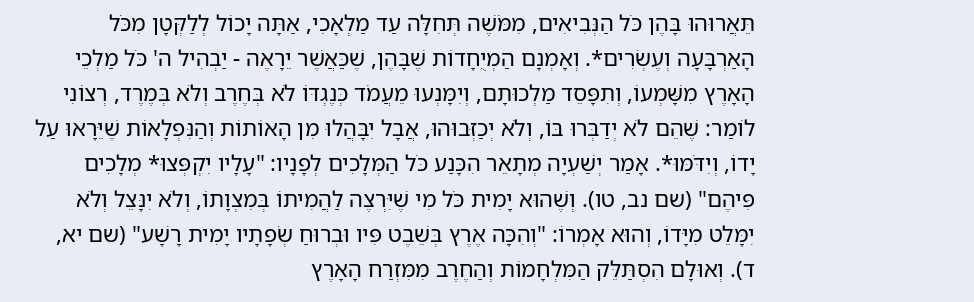תֵּאֲרוּהוּ בָּהֶן כֹּל הַנְּבִיאִים, מִמֹּשֶׁה תְּחִלָּה עַד מַלְאָכִי, אַתָּה יָכוֹל לְלַקְּטָן מִכֹּל הָאַרְבָּעָה וְעֶשְׂרִים*. וְאָמְנָם הַמְיֻחָדוֹת שֶׁבָּהֶן, שֶׁכַּאֲשֶׁר יֵרָאֶה - יַבְהִיל ה' כֹּל מַלְכֵי הָאָרֶץ מִשָּׁמְעוֹ, וְתִפָּסֵד מַלְכוּתָם, וְיִמָּנְעוּ מֵעֲמֹד כְּנֶגְדּוֹ לֹא בְּחֶרֶב וְלֹא בְּמֶרֶד, רְצוֹנִי לוֹמַר: שֶׁהֵם לֹא יְדַבְּרוּ בּוֹ, וְלֹא יְכַזְּבוּהוּ, אֲבָל יִבָּהֲלוּ מִן הָאוֹתוֹת וְהַנִּפְלָאוֹת שֶׁיֵּרָאוּ עַל יָדוֹ, וְיִדֹּמּוּ*. אָמַר יְשַׁעְיָה מְתָאֵר הִכָּנַע כֹּל הַמְּלָכִים לְפָנָיו: "עָלָיו יִקְפְּצוּ* מְלָכִים פִּיהֶם" (שם נב, טו). וְשֶׁהוּא יָמִית כֹּל מִי שֶׁיִּרְצֶה לַהֲמִיתוֹ בְּמִצְוָתוֹ, וְלֹא יִנָּצֵל וְלֹא יִמָּלֵט מִיָּדוֹ, וְהוּא אָמְרוֹ: "וְהִכָּה אֶרֶץ בְּשֵׁבֶט פִּיו וּבְרוּחַ שְׂפָתָיו יָמִית רָשָׁע" (שם יא, ד). וְאוּלָם הִסְתַּלֵּק הַמִּלְחָמוֹת וְהַחֶרֶב מִמִּזְרַח הָאָרֶץ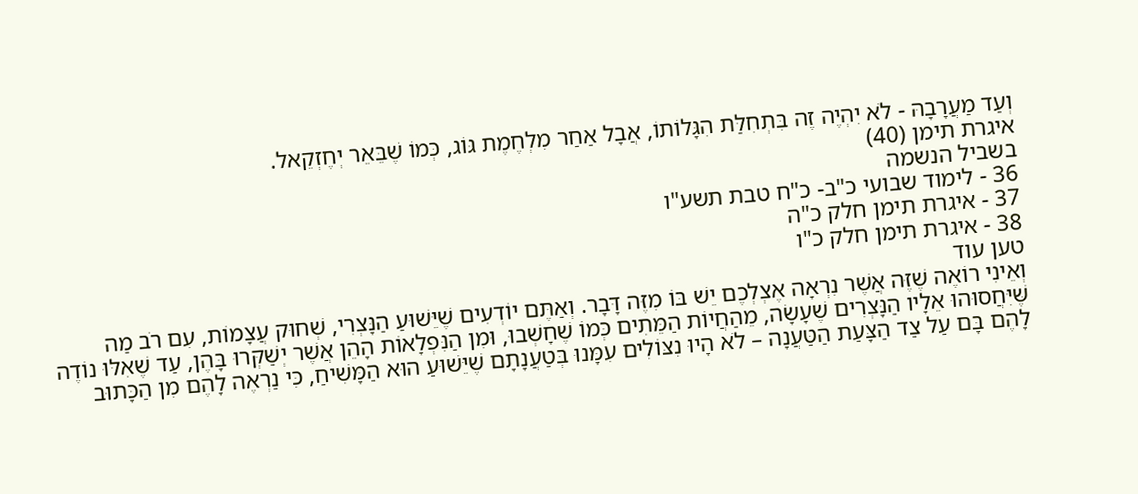וְעַד מַעֲרָבָהּ - לֹא יִהְיֶה זֶה בִּתְחִלַּת הִגָּלוֹתוֹ, אֲבָל אַחַר מִלְחֶמֶת גּוֹג, כְּמוֹ שֶׁבֵּאֵר יְחֶזְקֵאל.
איגרת תימן (40)
בשביל הנשמה
36 - לימוד שבועי כ"ב- כ"ח טבת תשע"ו
37 - איגרת תימן חלק כ"ה
38 - איגרת תימן חלק כ"ו
טען עוד
וְאֵינִי רוֹאֶה שֶׁזֶּה אֲשֶׁר נִרְאָה אֶצְלְכֶם יֵשׁ בּוֹ מִזֶּה דָּבָר. וְאַתֶּם יוֹדְעִים שֶׁיֵּשׁוּעַ הַנָּצְרִי, שְׁחוּק עֲצָמוֹת, עִם רֹב מַה שֶּׁיִּחֲסוּהוּ אֵלָיו הַנָּצְרִים שֶׁעָשָׂה, מֵהַחֲיוֹת הַמֵּתִים כְּמוֹ שֶׁחָשְׁבוּ, וּמִן הַנִּפְלָאוֹת הָהֵן אֲשֶׁר יְשַׁקְּרוּ בָּהֶן, עַד שֶׁאִלּוּ נוֹדֶה לָהֶם בָּם עַל צַד הַצָּעַת הַטַּעֲנָה – לֹא הָיוּ נִצּוֹלִים עִמָּנוּ בְּטַעֲנָתָם שֶׁיֵּשׁוּעַ הוּא הַמָּשִׁיחַ, כִּי נַרְאֶה לָהֶם מִן הַכָּתוּב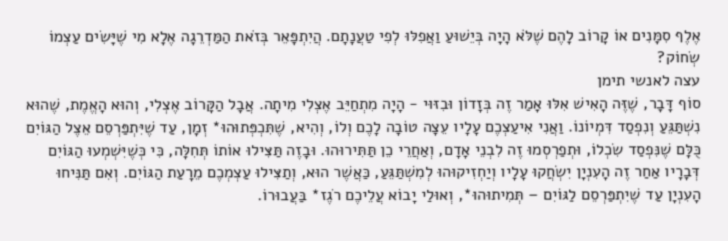אֶלֶף סִמָּנִים אוֹ קָרוֹב לָהֶם שֶׁלֹּא הָיָה בְּיֵשׁוּעַ וַאֲפִלּוּ לְפִי טַעֲנָתָם. הֲיִתְפָּאֵר בְּזֹאת הַמַּדְרֵגָה אֶלָא מִי שֶׁיָּשִׂים עַצְמוֹ שְׂחוֹק?
עצה לאנשי תימן
סוֹף דָּבָר, שֶׁזֶּה הָאִישׁ אִלּוּ אָמַר זֶה בְּזָדוֹן וּבִזּוּי - הָיָה מִתְחַיֵּב אֶצְלִי מִיתָה. אֲבָל הַקָּרוֹב אֶצְלִי, וְהוּא הָאֱמֶת, שֶׁהוּא נִשְׁתַּגֵּעַ וְנִפְסַד דִּמְיוֹנוֹ. וַאֲנִי אִיעַצְכֶם עָלָיו עֵצָה טוֹבָה לָכֶם וְלוֹ, וְהִיא, שֶׁתִּכְפְּתוּהוּ* זְמָן, עַד שֶׁיִּתְפַּרְסֵם אֵצֶל הַגּוֹיִם כֻּלָּם שֶׁנִּפְסַד שִׂכְלוֹ, וּתְפַרְסְמוּ זֶה לִבְנֵי אָדָם, וְאַחֲרֵי כֵן תַּתִּירוּהוּ. וּבָזֶה תַּצִּילוּ אוֹתוֹ תְּחִלָּה, כִּי כְּשֶׁיִּשְׁמְעוּ הַגּוֹיִם דְּבָרָיו אַחַר זֶה הָעִנְיָן יִשְׂחֲקוּ עָלָיו וְיַחְזִיקוּהוּ לְמִשְׁתַּגֵּעַ, כַּאֲשֶׁר הוּא, וְתַצִּילוּ עַצְמְכֶם מֵרָעַת הַגּוֹיִם. וְאִם תַּנִּיחוּ הָעִנְיָן עַד שֶׁיִתְפַּרְסֵם לַגּוֹיִם – תְּמִיתוּהוּ*, וְאוּלַי יָבוֹא עֲלֵיכֶם רֹגֶז* בַּעֲבוּרוֹ.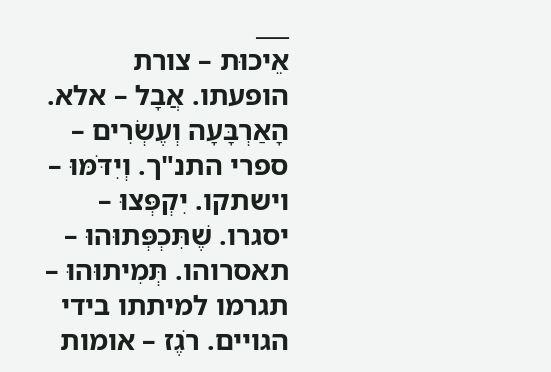___
אֵיכוּת – צורת הופעתו. אֲבָל – אלא. הָאַרְבָּעָה וְעֶשְׂרִים – ספרי התנ"ך. וְיִדֹּמּוּ – וישתקו. יִקְפְּצוּ – יסגרו. שֶׁתִּכְפְּתוּהוּ – תאסרוהו. תְּמִיתוּהוּ – תגרמו למיתתו בידי הגויים. רֹגֶז – אומות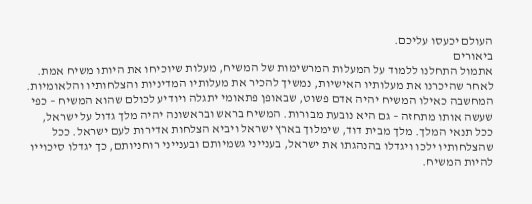העולם יכעסו עליכם.
ביאורים
אתמול התחלנו ללמוד על המעלות המרשימות של המשיח, מעלות שיוכיחו את היותו משיח אמת. לאחר שהיכרנו את מעלותיו האישיות, נמשיך להכיר את מעלותיו המדיניות והצלחותיו והלאומיות.
המחשבה כאילו המשיח יהיה אדם פשוט, שבאופן פתאומי יתגלה ויודיע לכולם שהוא המשיח – כפי שעשה אותו מתחזה – גם היא נובעת מבורות. המשיח בראש ובראשונה יהיה מלך גדול על ישראל, ככל תנאי המלך. מלך מבית דוד, שימלוך בארץ ישראל ויביא הצלחות אדירות לעם ישראל. ככל שהצלחותיו ילכו ויגדלו בהנהגתו את ישראל, בענייני גשמיותם ובענייני רוחניותם, כך יגדלו סיכוייו להיות המשיח.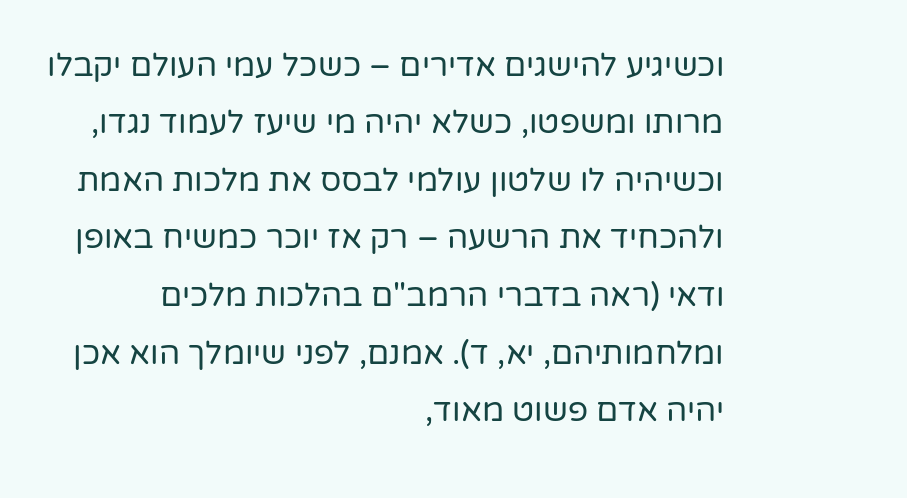וכשיגיע להישגים אדירים – כשכל עמי העולם יקבלו מרותו ומשפטו, כשלא יהיה מי שיעז לעמוד נגדו, וכשיהיה לו שלטון עולמי לבסס את מלכות האמת ולהכחיד את הרשעה – רק אז יוכר כמשיח באופן ודאי (ראה בדברי הרמב"ם בהלכות מלכים ומלחמותיהם, יא, ד). אמנם, לפני שיומלך הוא אכן יהיה אדם פשוט מאוד,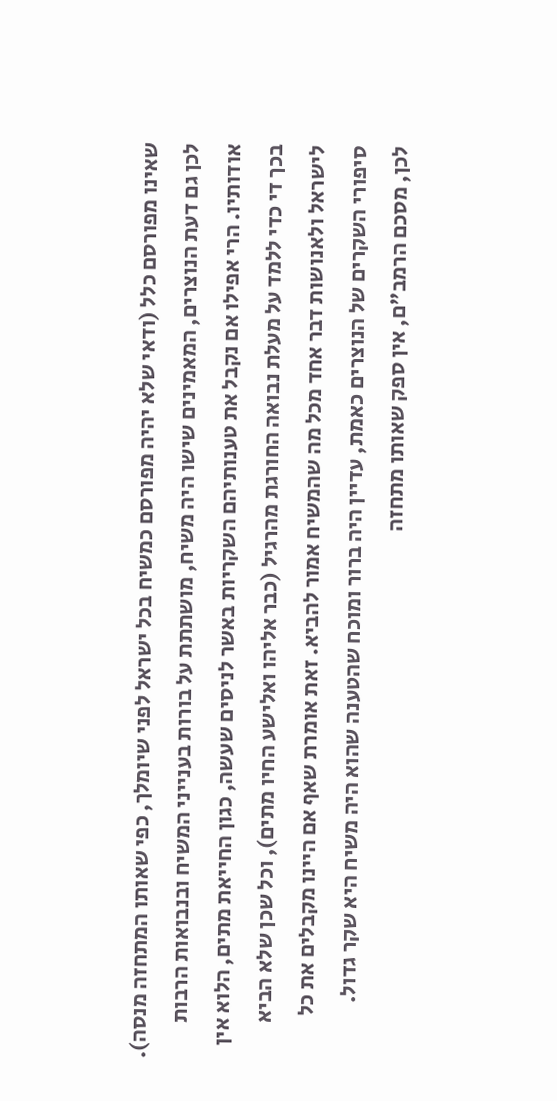שאינו מפורסם כלל (ודאי שלא יהיה מפורסם כמשיח בכל ישראל לפני שיומלך, כפי שאותו המתחזה מנסה).
לכן גם דעת הנוצרים, המאמינים שישו היה משיח, מושתתת על בורות בענייני המשיח ובנבואות הרבות אודותיו. הרי אפילו אם נקבל את טענותיהם השקריות באשר לניסים שעשה, כגון החייאת מתים, הלוא אין בכך די כדי ללמד על מעלת נבואה החורגת מהרגיל (כבר אליהו ואלישע החיו מתים), וכל שכן שלא הביא לישראל ולאנושות דבר אחד מכל מה שהמשיח אמור להביא. זאת אומרת שאף אם היינו מקבלים את כל סיפורי השקרים של הנוצרים כאמת, עדיין היה ברור ומוכח שהטענה שהוא היה משיח היא שקר גדול.
לכן, מסכם הרמב"ם, אין ספק שאותו מתחזה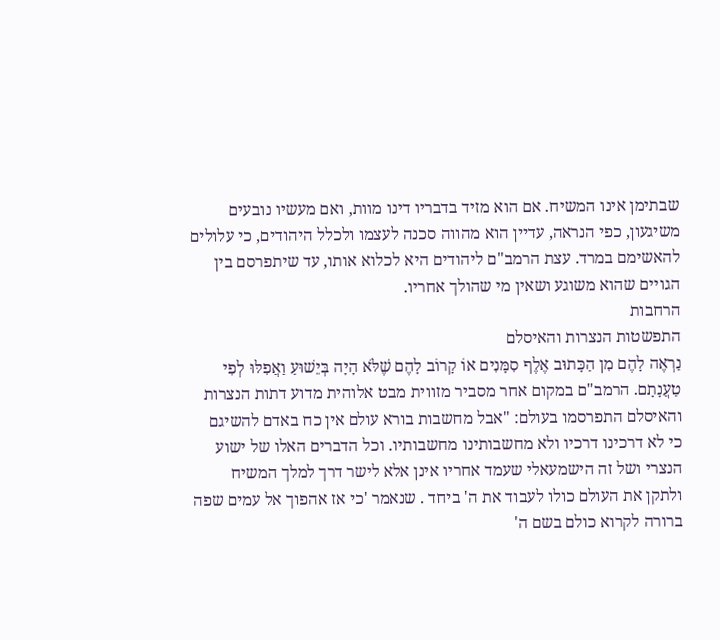שבתימן אינו המשיח. אם הוא מזיד בדבריו דינו מוות, ואם מעשיו נובעים משיגעון, כפי הנראה, עדיין הוא מהווה סכנה לעצמו ולכלל היהודים, כי עלולים להאשימם במרד. עצת הרמב"ם ליהודים היא לכלוא אותו, עד שיתפרסם בין הגויים שהוא משוגע ושאין מי שהולך אחריו.
הרחבות
התפשטות הנצרות והאיסלם
נַרְאֶה לָהֶם מִן הַכָּתוּב אֶלֶף סִמָּנִים אוֹ קָרוֹב לָהֶם שֶׁלֹּא הָיָה בְּיֵשׁוּעַ וַאֲפִלּוּ לְפִי טַעֲנָתָם. הרמב"ם במקום אחר מסביר מזווית מבט אלוהית מדוע דתות הנצרות והאיסלם התפרסמו בעולם: "אבל מחשבות בורא עולם אין כח באדם להשיגם כי לא דרכינו דרכיו ולא מחשבותינו מחשבותיו. וכל הדברים האלו של ישוע הנצרי ושל זה הישמעאלי שעמד אחריו אינן אלא לישר דרך למלך המשיח ולתקן את העולם כולו לעבוד את ה' ביחד . שנאמר 'כי אז אהפוך אל עמים שפה ברורה לקרוא כולם בשם ה'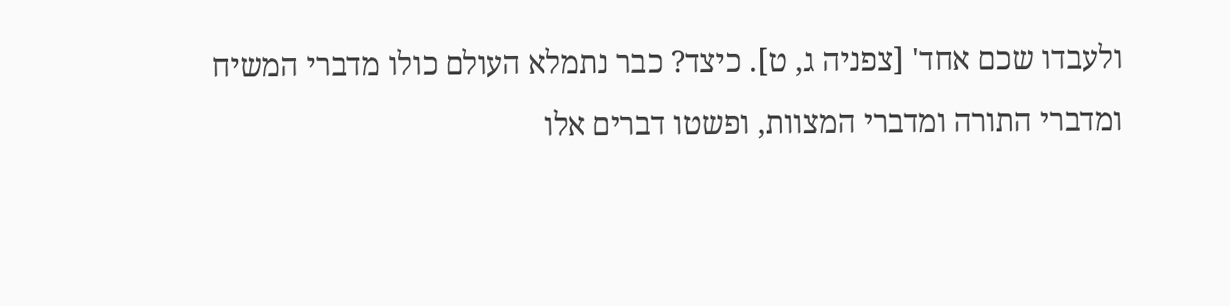ולעבדו שכם אחד' [צפניה ג, ט]. כיצד? כבר נתמלא העולם כולו מדברי המשיח ומדברי התורה ומדברי המצוות, ופשטו דברים אלו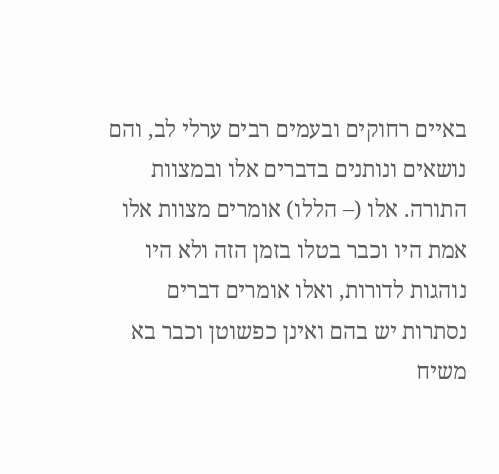באיים רחוקים ובעמים רבים ערלי לב, והם נושאים ונותנים בדברים אלו ובמצוות התורה. אלו (– הללו) אומרים מצוות אלו אמת היו וכבר בטלו בזמן הזה ולא היו נוהגות לדורות, ואלו אומרים דברים נסתרות יש בהם ואינן כפשוטן וכבר בא משיח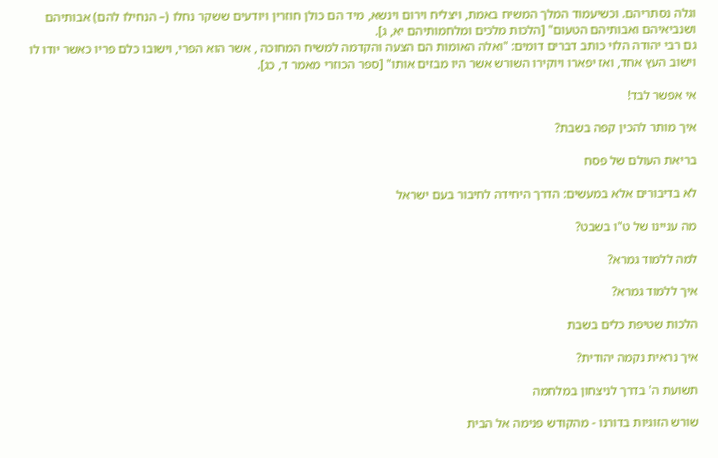וגלה נסתריהם. וכשיעמוד המלך המשיח באמת, ויצליח וירום וינשא, מיד הם כולן חוזרין ויודעים ששקר נחלו (– הנחילו להם) אבותיהם ושנביאיהם ואבותיהם הטעום" [הלכות מלכים ומלחמותיהם יא, ג].
גם רבי יהודה הלוי כותב דברים דומים: "ואלה האומות הם הצעה והקדמה למשיח המחוכה , אשר הוא הפרי, וישובו כלם פריו כאשר יודו לו וישוב העץ אחד, ואז יפארו ויוקירו השורש אשר היו מבזים אותו" [ספר הכוזרי מאמר ד, כג].

אי אפשר לבד!

איך מותר להכין קפה בשבת?

בריאת העולם של פסח

לא בדיבורים אלא במעשים: הדרך היחידה לחיבור בעם ישראל

מה עניינו של ט"ו בשבט?

למה ללמוד גמרא?

איך ללמוד גמרא?

הלכות שטיפת כלים בשבת

איך נראית נקמה יהודית?

תשועת ה' בדרך לניצחון במלחמה

שורש הזוגיות בדורנו - מהקודש פנימה אל הבית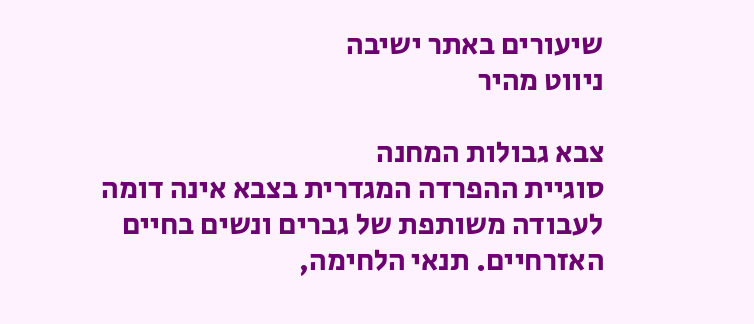שיעורים באתר ישיבה
ניווט מהיר

צבא גבולות המחנה
סוגיית ההפרדה המגדרית בצבא אינה דומה לעבודה משותפת של גברים ונשים בחיים האזרחיים. תנאי הלחימה,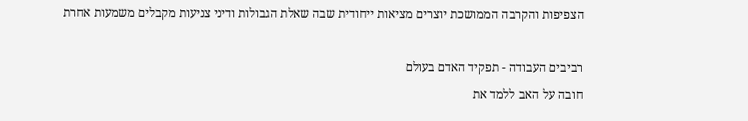הצפיפות והקרבה הממושכת יוצרים מציאות ייחודית שבה שאלת הגבולות ודיני צניעות מקבלים משמעות אחרת

רביבים העבודה - תפקיד האדם בעולם
חובה על האב ללמד את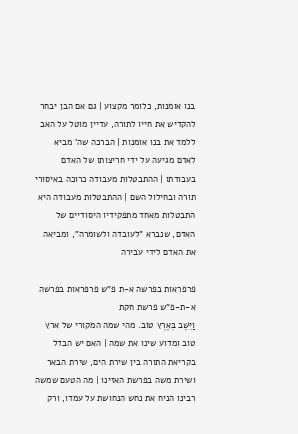בנו אומנות, כלומר מקצוע | גם אם הבן יבחר להקדיש את חייו לתורה, עדיין מוטל על האב ללמד את בנו אומנות | הברכה שה' מביא לאדם מגיעה על ידי חריצותו של האדם בעבודתו | ההתבטלות מעבודה כרוכה באיסורי תורה ובחילול השם | ההתבטלות מעבודה היא התבטלות מאחד מתפקידיו היסודיים של האדם, שנברא "לעובדה ולשומרה", ומביאה את האדם לידי עבירה

פרפראות בפרשה א-ת פ"ש פרפראות בפרשה א-ת-פ"ש פרשת חקת
וַיֵּשֶׁב בְּאֶרֶץ טוֹב. מהי שמה המקורי של ארץ טוב ומדוע שינו את שמה | האם יש הבדל בקריאת התורה בין שירת הים, שירת הבאר ושירת משה בפרשת האזינו | מה הטעם שמשה רבינו הניח את נחש הנחושת על עמדו, ורק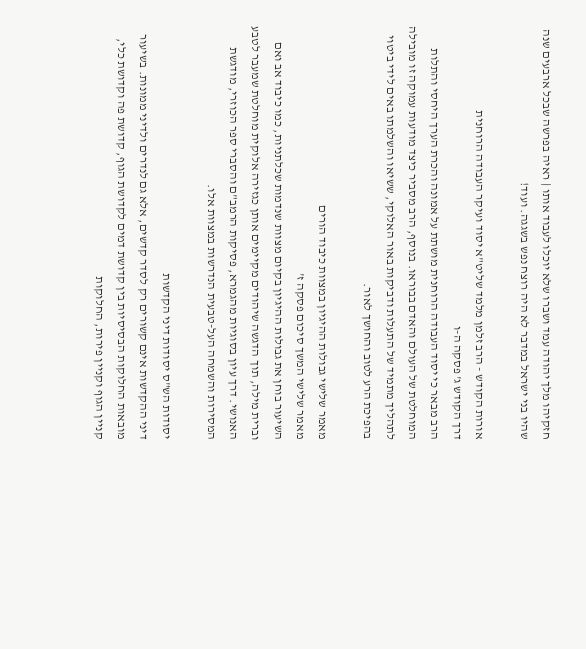חזקיהו מלך יהודה עמד ושברו שלא יוכלו לעבוד אותו | ראיה בפרשה שבכל ארבעים שנה שהיו בני ישראל במדבר לא היה רוצח נפש בשגגה. ועוד!

אורות הקודש - הרב זלמן מלמד שליט"א יסוד ועיקר העבודה הרוחנית
דרך הקודש ג' פסקה ה-ו
הרב מבאר כי יסוד העבודה הרוחנית מושתת על אמונה והכרת הערך היחסי והתלות המוחלטת של העולם והאדם בבוראו. בנוסף, הרב מסביר כיצד מודעות עמוקה זו מובילה לתהליך מתמיד של התעלות ודביקות באור האלוקי, ששיאו והשלמתו באים לידי ביטוי בהפיכת הרע לטוב והחושך לאור.

מאמר שלישי גבולות ההיגיון במצוות כיבוד הורים
מאמר שלישי המשך סיכום פסקה ז'
השיעור בוחן את גבולות ההיגיון בקיום מצוות שנדמות שכלתניות, כמו כיבוד אב ואם וברית מילה, תוך הדגשה שיהודים מקיימים אותן כגזירה אלוקית מוחלטת שמעבר לטבע האנושי. דרך עיון בסוגיות מהגמרא, פסיקות הרמב"ם והסברי ספר הכוזרי, מודגשת המסירות והשמחה העל-טבעית הנדרשות במצוות אלו.

יסודות הש"ס יסודות דיני הקדשות
דיני ההקדשות אינם קשורים רק לסדר קדשים, אלא גם לנדרים ולדיני ממונות. בשיעור מובאות החלוקות הבסיסיות בין קדושת דמים לקדושת הגוף, קדושת פה וקדושת כלי, קניין הגוף וקניין פירות, החלוקות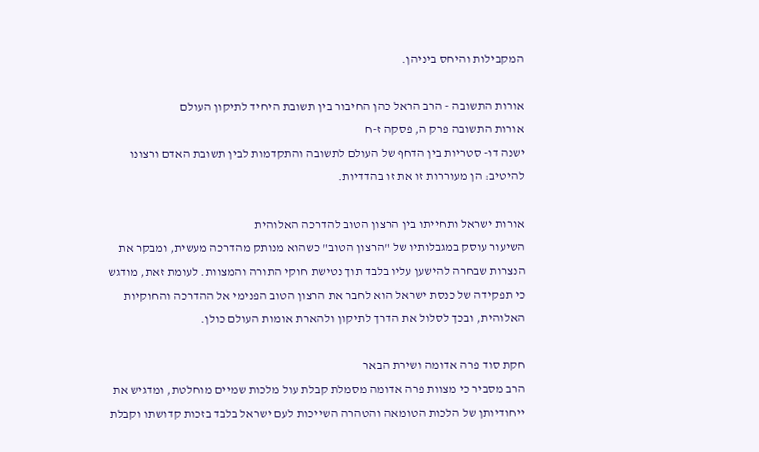המקבילות והיחס ביניהן.

אורות התשובה - הרב הראל כהן החיבור בין תשובת היחיד לתיקון העולם
אורות התשובה פרק ה, פסקה ז-ח
ישנה דו- סטריות בין הדחף של העולם לתשובה והתקדמות לבין תשובת האדם ורצונו להיטיב: הן מעוררות זו את זו בהדדיות.

אורות ישראל ותחייתו בין הרצון הטוב להדרכה האלוהית
השיעור עוסק במגבלותיו של "הרצון הטוב" כשהוא מנותק מהדרכה מעשית, ומבקר את הנצרות שבחרה להישען עליו בלבד תוך נטישת חוקי התורה והמצוות. לעומת זאת, מודגש כי תפקידה של כנסת ישראל הוא לחבר את הרצון הטוב הפנימי אל ההדרכה והחוקיות האלוהית, ובכך לסלול את הדרך לתיקון ולהארת אומות העולם כולן.

חקת סוד פרה אדומה ושירת הבאר
הרב מסביר כי מצוות פרה אדומה מסמלת קבלת עול מלכות שמיים מוחלטת, ומדגיש את ייחודיותן של הלכות הטומאה והטהרה השייכות לעם ישראל בלבד בזכות קדושתו וקבלת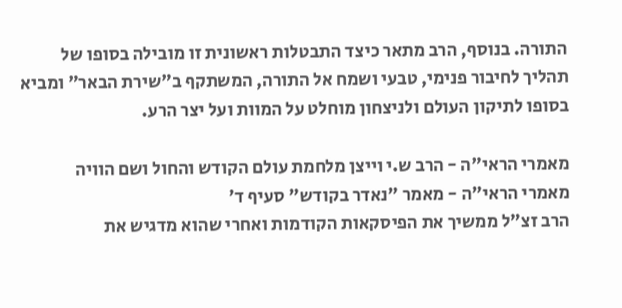התורה. בנוסף, הרב מתאר כיצד התבטלות ראשונית זו מובילה בסופו של תהליך לחיבור פנימי, טבעי ושמח אל התורה, המשתקף ב"שירת הבאר" ומביא בסופו לתיקון העולם ולניצחון מוחלט על המוות ועל יצר הרע.

מאמרי הראי"ה - הרב ש.י וייצן מלחמת עולם הקודש והחול ושם הוויה
מאמרי הראי"ה - מאמר "נאדר בקודש" סעיף ד'
הרב זצ"ל ממשיך את הפיסקאות הקודמות ואחרי שהוא מדגיש את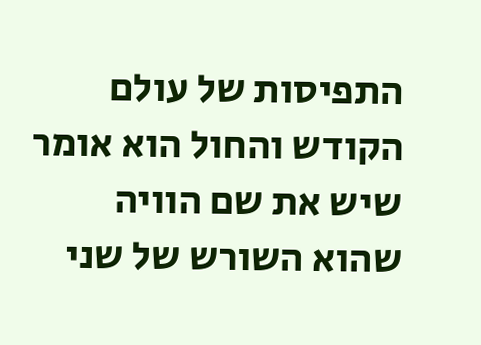התפיסות של עולם הקודש והחול הוא אומר שיש את שם הוויה שהוא השורש של שני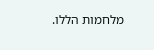מלחמות הללו.